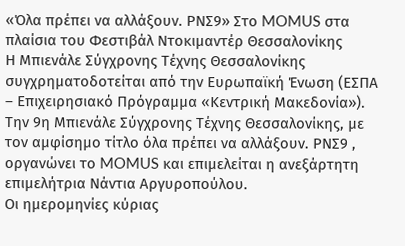«Όλα πρέπει να αλλάξουν. ΡΝΣ9» Στο MOMUS στα πλαίσια του Φεστιβάλ Ντοκιμαντέρ Θεσσαλονίκης
Η Μπιενάλε Σύγχρονης Τέχνης Θεσσαλονίκης συγχρηματοδοτείται από την Ευρωπαϊκή Ένωση (ΕΣΠΑ – Επιχειρησιακό Πρόγραμμα «Κεντρική Μακεδονία»).
Την 9η Μπιενάλε Σύγχρονης Τέχνης Θεσσαλονίκης, με τον αμφίσημο τίτλο όλα πρέπει να αλλάξουν. ΡΝΣ9 , οργανώνει το MOMUS και επιμελείται η ανεξάρτητη επιμελήτρια Νάντια Αργυροπούλου.
Οι ημερομηνίες κύριας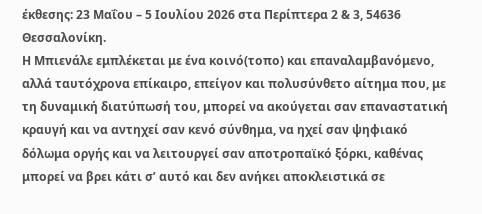έκθεσης: 23 Μαΐου – 5 Ιουλίου 2026 στα Περίπτερα 2 & 3, 54636 Θεσσαλονίκη.
Η Μπιενάλε εμπλέκεται με ένα κοινό(τοπο) και επαναλαμβανόμενο, αλλά ταυτόχρονα επίκαιρο, επείγον και πολυσύνθετο αίτημα που, με τη δυναμική διατύπωσή του, μπορεί να ακούγεται σαν επαναστατική κραυγή και να αντηχεί σαν κενό σύνθημα, να ηχεί σαν ψηφιακό δόλωμα οργής και να λειτουργεί σαν αποτροπαϊκό ξόρκι, καθένας μπορεί να βρει κάτι σ’ αυτό και δεν ανήκει αποκλειστικά σε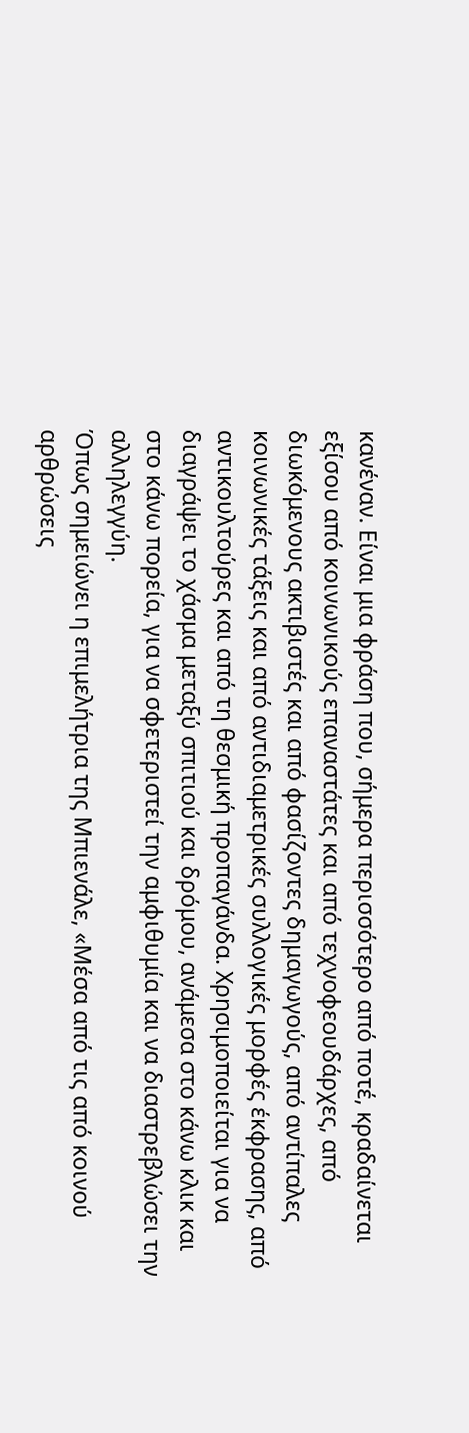κανέναν. Είναι μια φράση που, σήμερα περισσότερο από ποτέ, κραδαίνεται εξίσου από κοινωνικούς επαναστάτες και από τεχνοφεουδάρχες, από διωκόμενους ακτιβιστές και από φασίζοντες δημαγωγούς, από αντίπαλες κοινωνικές τάξεις και από αντιδιαμετρικές συλλογικές μορφές έκφρασης, από αντικουλτούρες και από τη θεσμική προπαγάνδα. Χρησιμοποιείται για να διαγράψει το χάσμα μεταξύ σπιτιού και δρόμου, ανάμεσα στο κάνω κλικ και στο κάνω πορεία, για να σφετεριστεί την αμφιθυμία και να διαστρεβλώσει την αλληλεγγύη.
Όπως σημειώνει η επιμελήτρια της Μπιενάλε, «Μέσα από τις από κοινού αρθρώσεις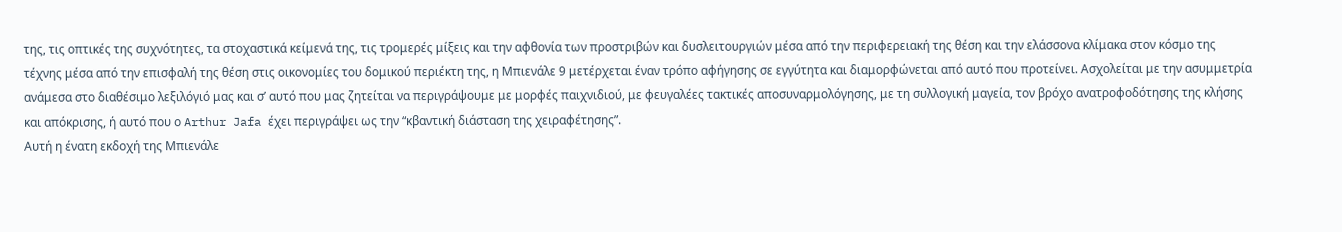της, τις οπτικές της συχνότητες, τα στοχαστικά κείμενά της, τις τρομερές μίξεις και την αφθονία των προστριβών και δυσλειτουργιών μέσα από την περιφερειακή της θέση και την ελάσσονα κλίμακα στον κόσμο της τέχνης μέσα από την επισφαλή της θέση στις οικονομίες του δομικού περιέκτη της, η Μπιενάλε 9 μετέρχεται έναν τρόπο αφήγησης σε εγγύτητα και διαμορφώνεται από αυτό που προτείνει. Ασχολείται με την ασυμμετρία ανάμεσα στο διαθέσιμο λεξιλόγιό μας και σ’ αυτό που μας ζητείται να περιγράψουμε με μορφές παιχνιδιού, με φευγαλέες τακτικές αποσυναρμολόγησης, με τη συλλογική μαγεία, τον βρόχο ανατροφοδότησης της κλήσης και απόκρισης, ή αυτό που ο Arthur Jafa έχει περιγράψει ως την “κβαντική διάσταση της χειραφέτησης”.
Αυτή η ένατη εκδοχή της Μπιενάλε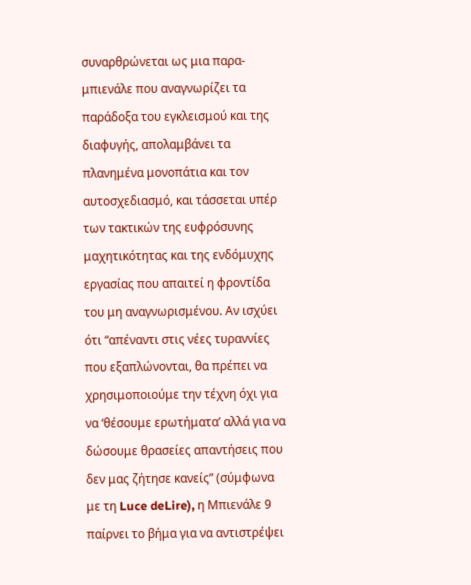συναρθρώνεται ως μια παρα-μπιενάλε που αναγνωρίζει τα παράδοξα του εγκλεισμού και της διαφυγής, απολαμβάνει τα πλανημένα μονοπάτια και τον αυτοσχεδιασμό, και τάσσεται υπέρ των τακτικών της ευφρόσυνης μαχητικότητας και της ενδόμυχης εργασίας που απαιτεί η φροντίδα του μη αναγνωρισμένου. Αν ισχύει ότι “απέναντι στις νέες τυραννίες που εξαπλώνονται, θα πρέπει να χρησιμοποιούμε την τέχνη όχι για να ‘θέσουμε ερωτήματα’ αλλά για να δώσουμε θρασείες απαντήσεις που δεν μας ζήτησε κανείς” (σύμφωνα με τη Luce deLire), η Μπιενάλε 9 παίρνει το βήμα για να αντιστρέψει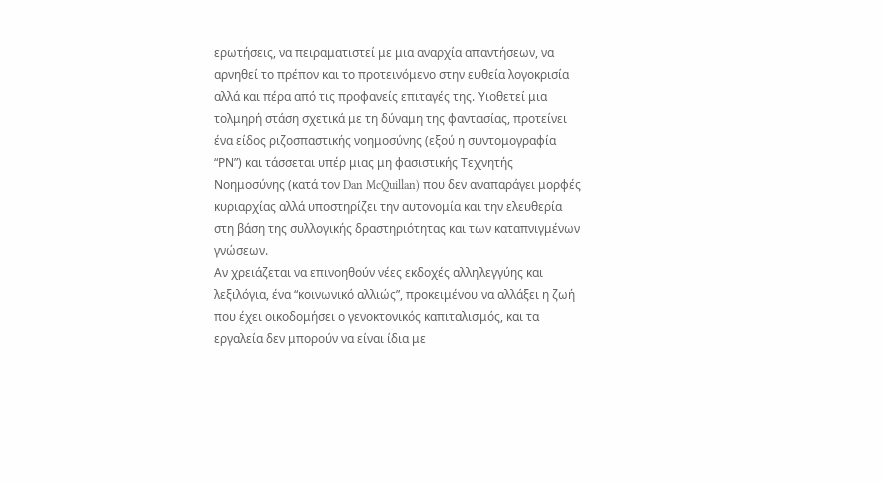ερωτήσεις, να πειραματιστεί με μια αναρχία απαντήσεων, να αρνηθεί το πρέπον και το προτεινόμενο στην ευθεία λογοκρισία αλλά και πέρα από τις προφανείς επιταγές της. Υιοθετεί μια τολμηρή στάση σχετικά με τη δύναμη της φαντασίας, προτείνει ένα είδος ριζοσπαστικής νοημοσύνης (εξού η συντομογραφία “ΡΝ”) και τάσσεται υπέρ μιας μη φασιστικής Τεχνητής Νοημοσύνης (κατά τον Dan McQuillan) που δεν αναπαράγει μορφές κυριαρχίας αλλά υποστηρίζει την αυτονομία και την ελευθερία στη βάση της συλλογικής δραστηριότητας και των καταπνιγμένων γνώσεων.
Αν χρειάζεται να επινοηθούν νέες εκδοχές αλληλεγγύης και λεξιλόγια, ένα “κοινωνικό αλλιώς”, προκειμένου να αλλάξει η ζωή που έχει οικοδομήσει ο γενοκτονικός καπιταλισμός, και τα εργαλεία δεν μπορούν να είναι ίδια με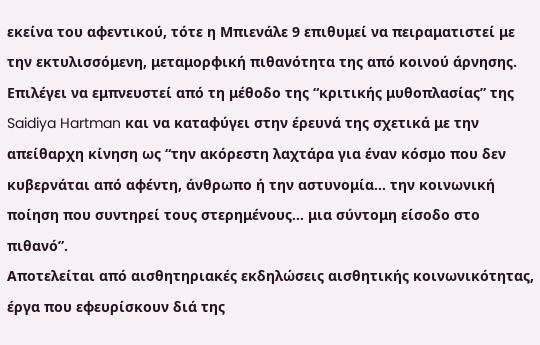εκείνα του αφεντικού, τότε η Μπιενάλε 9 επιθυμεί να πειραματιστεί με την εκτυλισσόμενη, μεταμορφική πιθανότητα της από κοινού άρνησης. Επιλέγει να εμπνευστεί από τη μέθοδο της “κριτικής μυθοπλασίας” της Saidiya Hartman και να καταφύγει στην έρευνά της σχετικά με την απείθαρχη κίνηση ως “την ακόρεστη λαχτάρα για έναν κόσμο που δεν κυβερνάται από αφέντη, άνθρωπο ή την αστυνομία… την κοινωνική ποίηση που συντηρεί τους στερημένους… μια σύντομη είσοδο στο πιθανό”.
Αποτελείται από αισθητηριακές εκδηλώσεις αισθητικής κοινωνικότητας, έργα που εφευρίσκουν διά της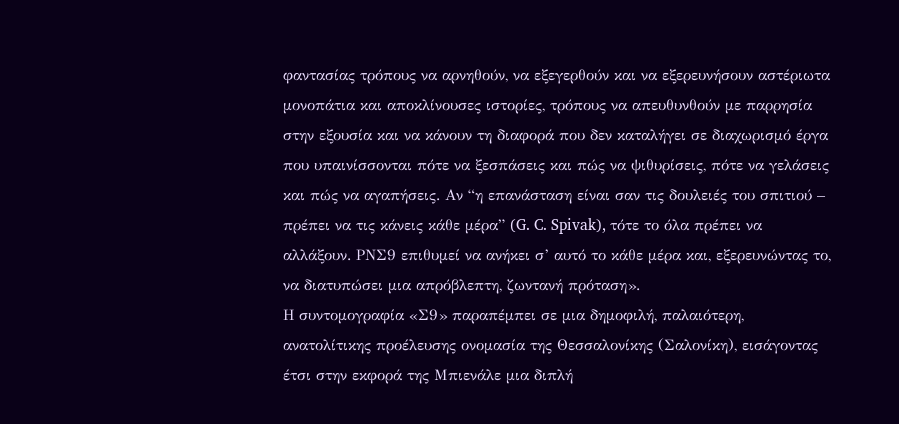φαντασίας τρόπους να αρνηθούν, να εξεγερθούν και να εξερευνήσουν αστέριωτα μονοπάτια και αποκλίνουσες ιστορίες, τρόπους να απευθυνθούν με παρρησία στην εξουσία και να κάνουν τη διαφορά που δεν καταλήγει σε διαχωρισμό έργα που υπαινίσσονται πότε να ξεσπάσεις και πώς να ψιθυρίσεις, πότε να γελάσεις και πώς να αγαπήσεις. Αν “η επανάσταση είναι σαν τις δουλειές του σπιτιού – πρέπει να τις κάνεις κάθε μέρα” (G. C. Spivak), τότε το όλα πρέπει να αλλάξουν. ΡΝΣ9 επιθυμεί να ανήκει σ’ αυτό το κάθε μέρα και, εξερευνώντας το, να διατυπώσει μια απρόβλεπτη, ζωντανή πρόταση».
Η συντομογραφία «Σ9» παραπέμπει σε μια δημοφιλή, παλαιότερη, ανατολίτικης προέλευσης ονομασία της Θεσσαλονίκης (Σαλονίκη), εισάγοντας έτσι στην εκφορά της Μπιενάλε μια διπλή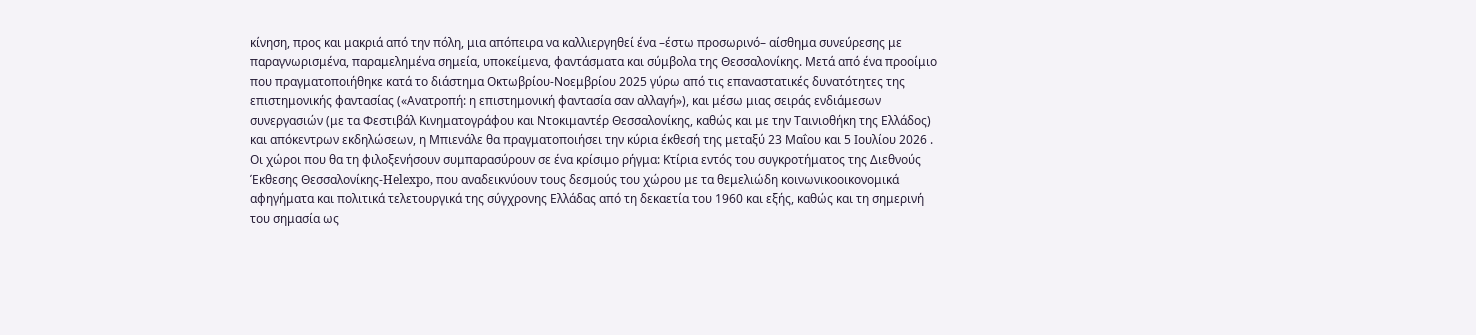κίνηση, προς και μακριά από την πόλη, μια απόπειρα να καλλιεργηθεί ένα –έστω προσωρινό– αίσθημα συνεύρεσης με παραγνωρισμένα, παραμελημένα σημεία, υποκείμενα, φαντάσματα και σύμβολα της Θεσσαλονίκης. Μετά από ένα προοίμιο που πραγματοποιήθηκε κατά το διάστημα Οκτωβρίου-Νοεμβρίου 2025 γύρω από τις επαναστατικές δυνατότητες της επιστημονικής φαντασίας («Ανατροπή: η επιστημονική φαντασία σαν αλλαγή»), και μέσω μιας σειράς ενδιάμεσων συνεργασιών (με τα Φεστιβάλ Κινηματογράφου και Ντοκιμαντέρ Θεσσαλονίκης, καθώς και με την Ταινιοθήκη της Ελλάδος) και απόκεντρων εκδηλώσεων, η Μπιενάλε θα πραγματοποιήσει την κύρια έκθεσή της μεταξύ 23 Μαΐου και 5 Ιουλίου 2026 .
Οι χώροι που θα τη φιλοξενήσουν συμπαρασύρουν σε ένα κρίσιμο ρήγμα: Κτίρια εντός του συγκροτήματος της Διεθνούς Έκθεσης Θεσσαλονίκης-Helexpo, που αναδεικνύουν τους δεσμούς του χώρου με τα θεμελιώδη κοινωνικοοικονομικά αφηγήματα και πολιτικά τελετουργικά της σύγχρονης Ελλάδας από τη δεκαετία του 1960 και εξής, καθώς και τη σημερινή του σημασία ως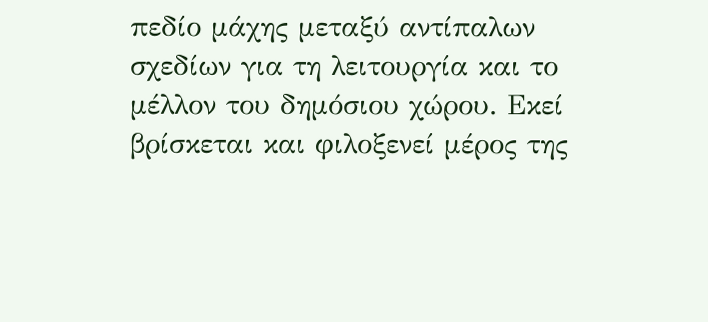πεδίο μάχης μεταξύ αντίπαλων σχεδίων για τη λειτουργία και το μέλλον του δημόσιου χώρου. Εκεί βρίσκεται και φιλοξενεί μέρος της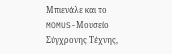Μπιενάλε και το MOMUS-Μουσείο Σύγχρονης Τέχνης,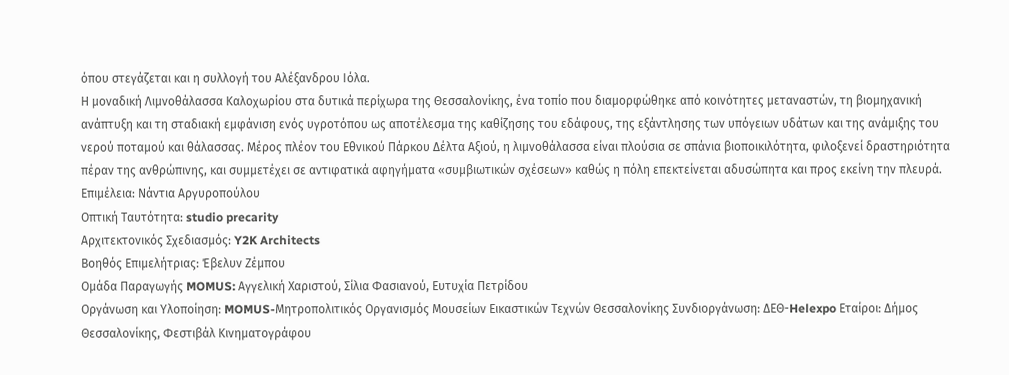όπου στεγάζεται και η συλλογή του Αλέξανδρου Ιόλα.
Η μοναδική Λιμνοθάλασσα Καλοχωρίου στα δυτικά περίχωρα της Θεσσαλονίκης, ένα τοπίο που διαμορφώθηκε από κοινότητες μεταναστών, τη βιομηχανική ανάπτυξη και τη σταδιακή εμφάνιση ενός υγροτόπου ως αποτέλεσμα της καθίζησης του εδάφους, της εξάντλησης των υπόγειων υδάτων και της ανάμιξης του νερού ποταμού και θάλασσας. Μέρος πλέον του Εθνικού Πάρκου Δέλτα Αξιού, η λιμνοθάλασσα είναι πλούσια σε σπάνια βιοποικιλότητα, φιλοξενεί δραστηριότητα πέραν της ανθρώπινης, και συμμετέχει σε αντιφατικά αφηγήματα «συμβιωτικών σχέσεων» καθώς η πόλη επεκτείνεται αδυσώπητα και προς εκείνη την πλευρά.
Επιμέλεια: Νάντια Αργυροπούλου
Οπτική Ταυτότητα: studio precarity
Αρχιτεκτονικός Σχεδιασμός: Y2K Architects
Βοηθός Επιμελήτριας: Έβελυν Ζέμπου
Ομάδα Παραγωγής MOMUS: Αγγελική Χαριστού, Σίλια Φασιανού, Ευτυχία Πετρίδου
Οργάνωση και Υλοποίηση: MOMUS-Μητροπολιτικός Οργανισμός Μουσείων Εικαστικών Τεχνών Θεσσαλονίκης Συνδιοργάνωση: ΔΕΘ-Helexpo Εταίροι: Δήμος Θεσσαλονίκης, Φεστιβάλ Κινηματογράφου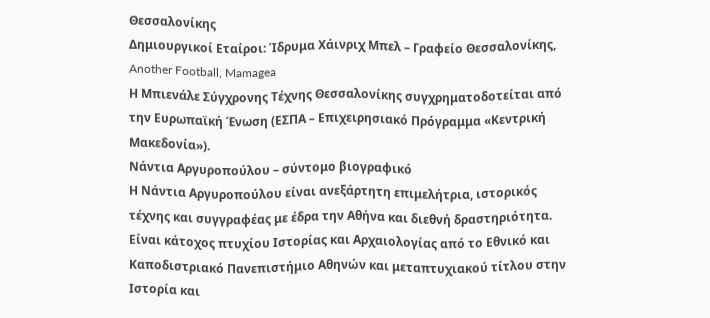Θεσσαλονίκης
Δημιουργικοί Εταίροι: Ίδρυμα Χάινριχ Μπελ – Γραφείο Θεσσαλονίκης, Another Football, Mamagea
Η Μπιενάλε Σύγχρονης Τέχνης Θεσσαλονίκης συγχρηματοδοτείται από την Ευρωπαϊκή Ένωση (ΕΣΠΑ – Επιχειρησιακό Πρόγραμμα «Κεντρική Μακεδονία»).
Νάντια Αργυροπούλου – σύντομο βιογραφικό
Η Νάντια Αργυροπούλου είναι ανεξάρτητη επιμελήτρια, ιστορικός τέχνης και συγγραφέας με έδρα την Αθήνα και διεθνή δραστηριότητα. Είναι κάτοχος πτυχίου Ιστορίας και Αρχαιολογίας από το Εθνικό και Καποδιστριακό Πανεπιστήμιο Αθηνών και μεταπτυχιακού τίτλου στην Ιστορία και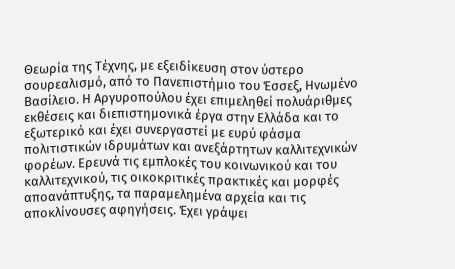Θεωρία της Τέχνης, με εξειδίκευση στον ύστερο σουρεαλισμό, από το Πανεπιστήμιο του Έσσεξ, Ηνωμένο Βασίλειο. Η Αργυροπούλου έχει επιμεληθεί πολυάριθμες εκθέσεις και διεπιστημονικά έργα στην Ελλάδα και το εξωτερικό και έχει συνεργαστεί με ευρύ φάσμα πολιτιστικών ιδρυμάτων και ανεξάρτητων καλλιτεχνικών φορέων. Ερευνά τις εμπλοκές του κοινωνικού και του καλλιτεχνικού, τις οικοκριτικές πρακτικές και μορφές αποανάπτυξης, τα παραμελημένα αρχεία και τις αποκλίνουσες αφηγήσεις. Έχει γράψει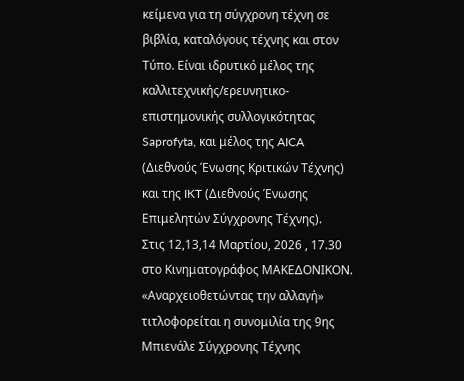κείμενα για τη σύγχρονη τέχνη σε βιβλία, καταλόγους τέχνης και στον Τύπο. Είναι ιδρυτικό μέλος της καλλιτεχνικής/ερευνητικο-επιστημονικής συλλογικότητας Saprofyta, και μέλος της AICA (Διεθνούς Ένωσης Κριτικών Τέχνης) και της IKT (Διεθνούς Ένωσης Επιμελητών Σύγχρονης Τέχνης).
Στις 12,13,14 Μαρτίου, 2026 , 17.30 στο Κινηματογράφος ΜΑΚΕΔΟΝΙΚΟΝ.
«Αναρχειοθετώντας την αλλαγή» τιτλοφορείται η συνομιλία της 9ης Μπιενάλε Σύγχρονης Τέχνης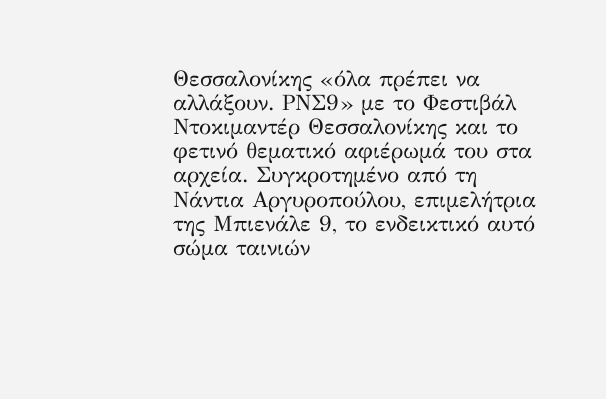Θεσσαλονίκης «όλα πρέπει να αλλάξουν. ΡΝΣ9» με το Φεστιβάλ Ντοκιμαντέρ Θεσσαλονίκης και το φετινό θεματικό αφιέρωμά του στα αρχεία. Συγκροτημένο από τη Νάντια Αργυροπούλου, επιμελήτρια της Μπιενάλε 9, το ενδεικτικό αυτό σώμα ταινιών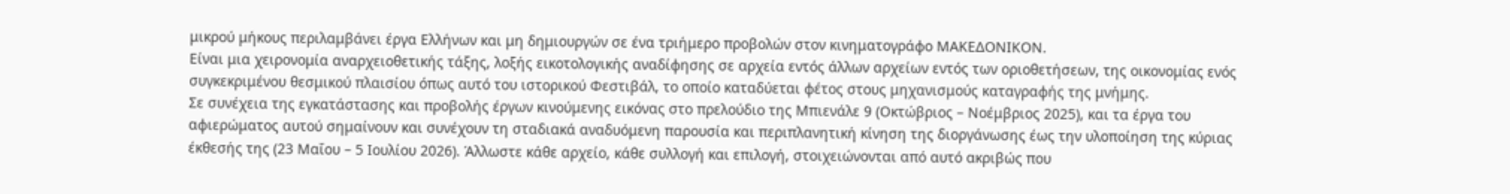μικρού μήκους περιλαμβάνει έργα Ελλήνων και μη δημιουργών σε ένα τριήμερο προβολών στον κινηματογράφο ΜΑΚΕΔΟΝΙΚΟΝ.
Είναι μια χειρονομία αναρχειοθετικής τάξης, λοξής εικοτολογικής αναδίφησης σε αρχεία εντός άλλων αρχείων εντός των οριοθετήσεων, της οικονομίας ενός συγκεκριμένου θεσμικού πλαισίου όπως αυτό του ιστορικού Φεστιβάλ, το οποίο καταδύεται φέτος στους μηχανισμούς καταγραφής της μνήμης.
Σε συνέχεια της εγκατάστασης και προβολής έργων κινούμενης εικόνας στο πρελούδιο της Μπιενάλε 9 (Οκτώβριος – Νοέμβριος 2025), και τα έργα του αφιερώματος αυτού σημαίνουν και συνέχουν τη σταδιακά αναδυόμενη παρουσία και περιπλανητική κίνηση της διοργάνωσης έως την υλοποίηση της κύριας έκθεσής της (23 Μαΐου – 5 Ιουλίου 2026). Άλλωστε κάθε αρχείο, κάθε συλλογή και επιλογή, στοιχειώνονται από αυτό ακριβώς που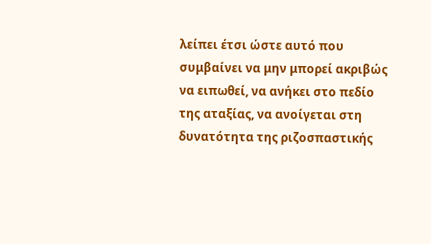λείπει έτσι ώστε αυτό που συμβαίνει να μην μπορεί ακριβώς να ειπωθεί, να ανήκει στο πεδίο της αταξίας, να ανοίγεται στη δυνατότητα της ριζοσπαστικής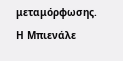μεταμόρφωσης.
Η Μπιενάλε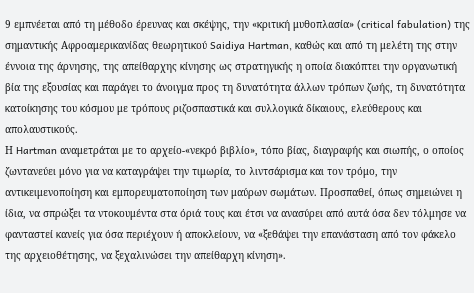9 εμπνέεται από τη μέθοδο έρευνας και σκέψης, την «κριτική μυθοπλασία» (critical fabulation) της σημαντικής Αφροαμερικανίδας θεωρητικού Saidiya Hartman, καθώς και από τη μελέτη της στην έννοια της άρνησης, της απείθαρχης κίνησης ως στρατηγικής η οποία διακόπτει την οργανωτική βία της εξουσίας και παράγει το άνοιγμα προς τη δυνατότητα άλλων τρόπων ζωής, τη δυνατότητα κατοίκησης του κόσμου με τρόπους ριζοσπαστικά και συλλογικά δίκαιους, ελεύθερους και απολαυστικούς.
Η Hartman αναμετράται με το αρχείο-«νεκρό βιβλίο», τόπο βίας, διαγραφής και σιωπής, ο οποίος ζωντανεύει μόνο για να καταγράψει την τιμωρία, το λιντσάρισμα και τον τρόμο, την αντικειμενοποίηση και εμπορευματοποίηση των μαύρων σωμάτων. Προσπαθεί, όπως σημειώνει η ίδια, να σπρώξει τα ντοκουμέντα στα όριά τους και έτσι να ανασύρει από αυτά όσα δεν τόλμησε να φανταστεί κανείς για όσα περιέχουν ή αποκλείουν, να «ξεθάψει την επανάσταση από τον φάκελο της αρχειοθέτησης, να ξεχαλινώσει την απείθαρχη κίνηση».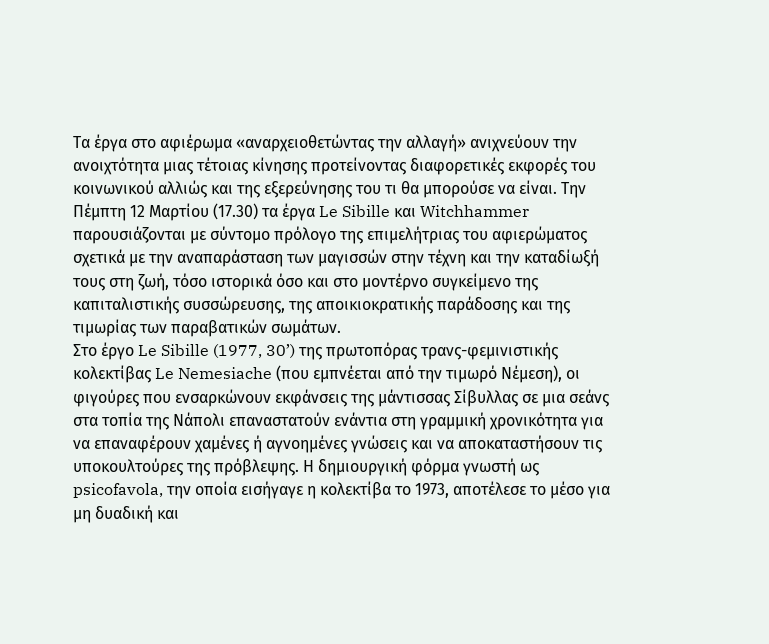Τα έργα στο αφιέρωμα «αναρχειοθετώντας την αλλαγή» ανιχνεύουν την ανοιχτότητα μιας τέτοιας κίνησης προτείνοντας διαφορετικές εκφορές του κοινωνικού αλλιώς και της εξερεύνησης του τι θα μπορούσε να είναι. Την Πέμπτη 12 Μαρτίου (17.30) τα έργα Le Sibille και Witchhammer παρουσιάζονται με σύντομο πρόλογο της επιμελήτριας του αφιερώματος σχετικά με την αναπαράσταση των μαγισσών στην τέχνη και την καταδίωξή τους στη ζωή, τόσο ιστορικά όσο και στο μοντέρνο συγκείμενο της καπιταλιστικής συσσώρευσης, της αποικιοκρατικής παράδοσης και της τιμωρίας των παραβατικών σωμάτων.
Στο έργο Le Sibille (1977, 30’) της πρωτοπόρας τρανς-φεμινιστικής κολεκτίβας Le Nemesiache (που εμπνέεται από την τιμωρό Νέμεση), οι φιγούρες που ενσαρκώνουν εκφάνσεις της μάντισσας Σίβυλλας σε μια σεάνς στα τοπία της Νάπολι επαναστατούν ενάντια στη γραμμική χρονικότητα για να επαναφέρουν χαμένες ή αγνοημένες γνώσεις και να αποκαταστήσουν τις υποκουλτούρες της πρόβλεψης. Η δημιουργική φόρμα γνωστή ως psicofavola, την οποία εισήγαγε η κολεκτίβα το 1973, αποτέλεσε το μέσο για μη δυαδική και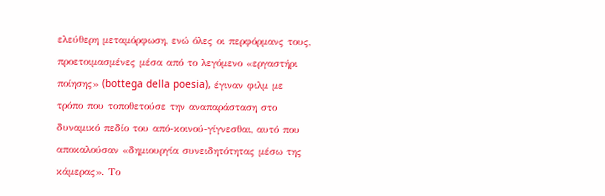ελεύθερη μεταμόρφωση, ενώ όλες οι περφόρμανς τους, προετοιμασμένες μέσα από το λεγόμενο «εργαστήρι ποίησης» (bottega della poesia), έγιναν φιλμ με τρόπο που τοποθετούσε την αναπαράσταση στο δυναμικό πεδίο του από-κοινού-γίγνεσθαι, αυτό που αποκαλούσαν «δημιουργία συνειδητότητας μέσω της κάμερας». Το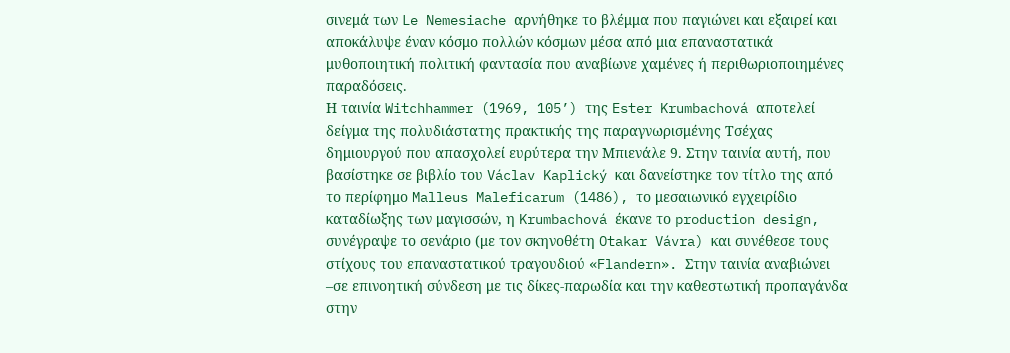σινεμά των Le Nemesiache αρνήθηκε το βλέμμα που παγιώνει και εξαιρεί και αποκάλυψε έναν κόσμο πολλών κόσμων μέσα από μια επαναστατικά μυθοποιητική πολιτική φαντασία που αναβίωνε χαμένες ή περιθωριοποιημένες παραδόσεις.
Η ταινία Witchhammer (1969, 105’) της Ester Krumbachová αποτελεί δείγμα της πολυδιάστατης πρακτικής της παραγνωρισμένης Τσέχας δημιουργού που απασχολεί ευρύτερα την Μπιενάλε 9. Στην ταινία αυτή, που βασίστηκε σε βιβλίο του Václav Kaplický και δανείστηκε τον τίτλο της από το περίφημο Malleus Maleficarum (1486), το μεσαιωνικό εγχειρίδιο καταδίωξης των μαγισσών, η Krumbachová έκανε το production design, συνέγραψε το σενάριο (με τον σκηνοθέτη Otakar Vávra) και συνέθεσε τους στίχους του επαναστατικού τραγουδιού «Flandern». Στην ταινία αναβιώνει –σε επινοητική σύνδεση με τις δίκες-παρωδία και την καθεστωτική προπαγάνδα στην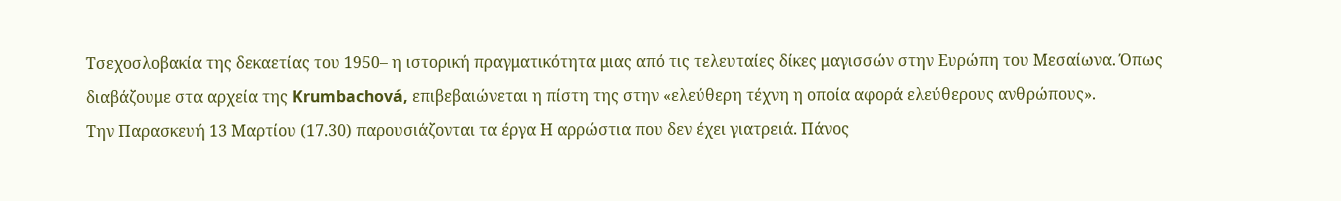Τσεχοσλοβακία της δεκαετίας του 1950– η ιστορική πραγματικότητα μιας από τις τελευταίες δίκες μαγισσών στην Ευρώπη του Μεσαίωνα. Όπως διαβάζουμε στα αρχεία της Krumbachová, επιβεβαιώνεται η πίστη της στην «ελεύθερη τέχνη η οποία αφορά ελεύθερους ανθρώπους».
Την Παρασκευή 13 Μαρτίου (17.30) παρουσιάζονται τα έργα Η αρρώστια που δεν έχει γιατρειά. Πάνος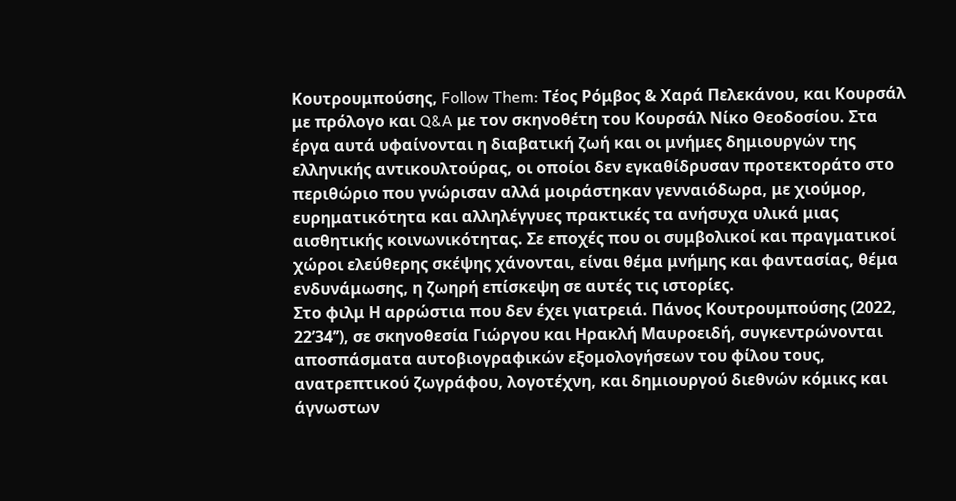Κουτρουμπούσης, Follow Them: Τέος Ρόμβος & Χαρά Πελεκάνου, και Κουρσάλ με πρόλογο και Q&A με τον σκηνοθέτη του Κουρσάλ Νίκο Θεοδοσίου. Στα έργα αυτά υφαίνονται η διαβατική ζωή και οι μνήμες δημιουργών της ελληνικής αντικουλτούρας, οι οποίοι δεν εγκαθίδρυσαν προτεκτοράτο στο περιθώριο που γνώρισαν αλλά μοιράστηκαν γενναιόδωρα, με χιούμορ, ευρηματικότητα και αλληλέγγυες πρακτικές τα ανήσυχα υλικά μιας αισθητικής κοινωνικότητας. Σε εποχές που οι συμβολικοί και πραγματικοί χώροι ελεύθερης σκέψης χάνονται, είναι θέμα μνήμης και φαντασίας, θέμα ενδυνάμωσης, η ζωηρή επίσκεψη σε αυτές τις ιστορίες.
Στο φιλμ Η αρρώστια που δεν έχει γιατρειά. Πάνος Κουτρουμπούσης (2022, 22’34’’), σε σκηνοθεσία Γιώργου και Ηρακλή Μαυροειδή, συγκεντρώνονται αποσπάσματα αυτοβιογραφικών εξομολογήσεων του φίλου τους, ανατρεπτικού ζωγράφου, λογοτέχνη, και δημιουργού διεθνών κόμικς και άγνωστων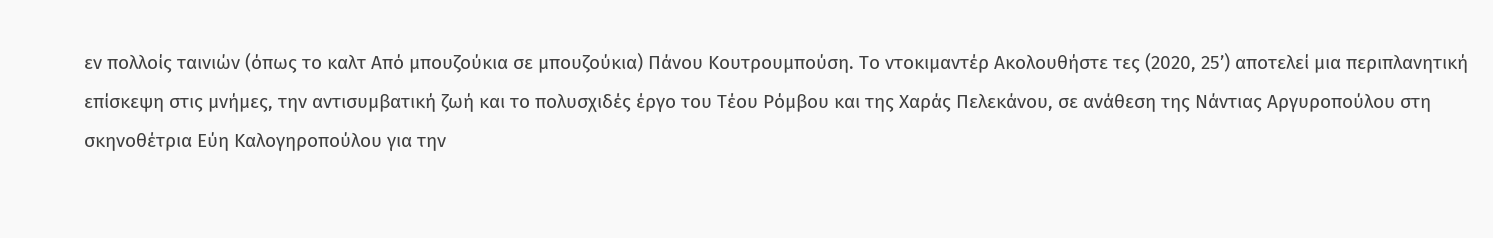εν πολλοίς ταινιών (όπως το καλτ Από μπουζούκια σε μπουζούκια) Πάνου Κουτρουμπούση. Το ντοκιμαντέρ Ακολουθήστε τες (2020, 25’) αποτελεί μια περιπλανητική επίσκεψη στις μνήμες, την αντισυμβατική ζωή και το πολυσχιδές έργο του Τέου Ρόμβου και της Χαράς Πελεκάνου, σε ανάθεση της Νάντιας Αργυροπούλου στη σκηνοθέτρια Εύη Καλογηροπούλου για την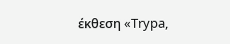έκθεση «Trypa,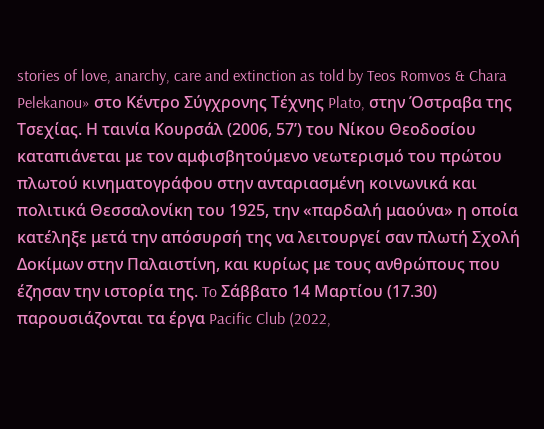stories of love, anarchy, care and extinction as told by Teos Romvos & Chara Pelekanou» στο Κέντρο Σύγχρονης Τέχνης Plato, στην Όστραβα της Τσεχίας. Η ταινία Κουρσάλ (2006, 57’) του Νίκου Θεοδοσίου καταπιάνεται με τον αμφισβητούμενο νεωτερισμό του πρώτου πλωτού κινηματογράφου στην ανταριασμένη κοινωνικά και πολιτικά Θεσσαλονίκη του 1925, την «παρδαλή μαούνα» η οποία κατέληξε μετά την απόσυρσή της να λειτουργεί σαν πλωτή Σχολή Δοκίμων στην Παλαιστίνη, και κυρίως με τους ανθρώπους που έζησαν την ιστορία της. To Σάββατο 14 Μαρτίου (17.30) παρουσιάζονται τα έργα Pacific Club (2022,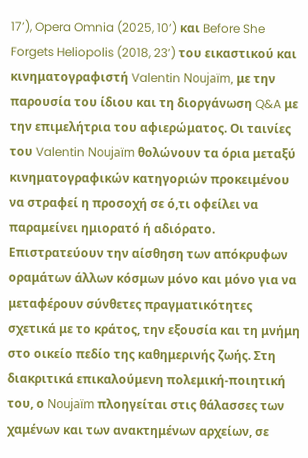17’), Opera Omnia (2025, 10’) και Before She Forgets Heliopolis (2018, 23’) του εικαστικού και κινηματογραφιστή Valentin Noujaïm, με την παρουσία του ίδιου και τη διοργάνωση Q&A με την επιμελήτρια του αφιερώματος. Οι ταινίες του Valentin Noujaïm θολώνουν τα όρια μεταξύ κινηματογραφικών κατηγοριών προκειμένου να στραφεί η προσοχή σε ό,τι οφείλει να παραμείνει ημιορατό ή αδιόρατο. Επιστρατεύουν την αίσθηση των απόκρυφων οραμάτων άλλων κόσμων μόνο και μόνο για να μεταφέρουν σύνθετες πραγματικότητες σχετικά με το κράτος, την εξουσία και τη μνήμη στο οικείο πεδίο της καθημερινής ζωής. Στη διακριτικά επικαλούμενη πολεμική-ποιητική του, ο Noujaïm πλοηγείται στις θάλασσες των χαμένων και των ανακτημένων αρχείων, σε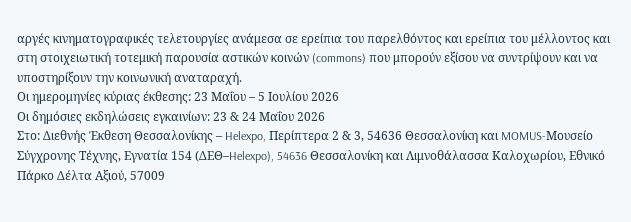αργές κινηματογραφικές τελετουργίες ανάμεσα σε ερείπια του παρελθόντος και ερείπια του μέλλοντος και στη στοιχειωτική τοτεμική παρουσία αστικών κοινών (commons) που μπορούν εξίσου να συντρίψουν και να υποστηρίξουν την κοινωνική αναταραχή.
Οι ημερομηνίες κύριας έκθεσης: 23 Μαΐου – 5 Ιουλίου 2026
Οι δημόσιες εκδηλώσεις εγκαινίων: 23 & 24 Μαΐου 2026
Στο: Διεθνής Έκθεση Θεσσαλονίκης – Helexpo, Περίπτερα 2 & 3, 54636 Θεσσαλονίκη και MOMUS-Μουσείο Σύγχρονης Τέχνης, Εγνατία 154 (ΔΕΘ–Helexpo), 54636 Θεσσαλονίκη και Λιμνοθάλασσα Καλοχωρίου, Εθνικό Πάρκο Δέλτα Αξιού, 57009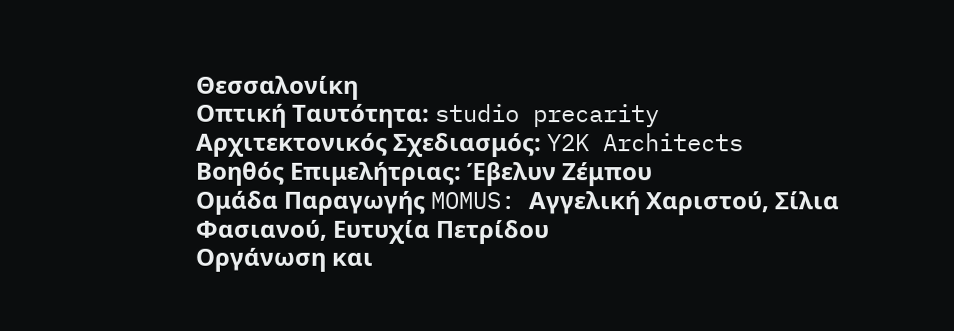Θεσσαλονίκη
Οπτική Ταυτότητα: studio precarity
Αρχιτεκτονικός Σχεδιασμός: Y2K Architects
Βοηθός Επιμελήτριας: Έβελυν Ζέμπου
Ομάδα Παραγωγής MOMUS: Αγγελική Χαριστού, Σίλια Φασιανού, Ευτυχία Πετρίδου
Οργάνωση και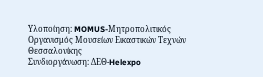Υλοποίηση: MOMUS-Μητροπολιτικός Οργανισμός Μουσείων Εικαστικών Τεχνών Θεσσαλονίκης
Συνδιοργάνωση: ΔΕΘ-Helexpo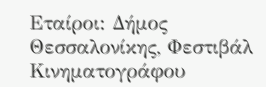Εταίροι: Δήμος Θεσσαλονίκης, Φεστιβάλ Κινηματογράφου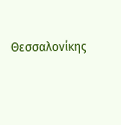Θεσσαλονίκης